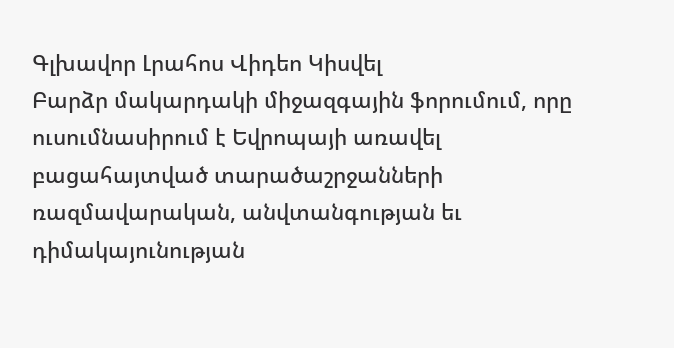Գլխավոր Լրահոս Վիդեո Կիսվել
Բարձր մակարդակի միջազգային ֆորումում, որը ուսումնասիրում է Եվրոպայի առավել բացահայտված տարածաշրջանների ռազմավարական, անվտանգության եւ դիմակայունության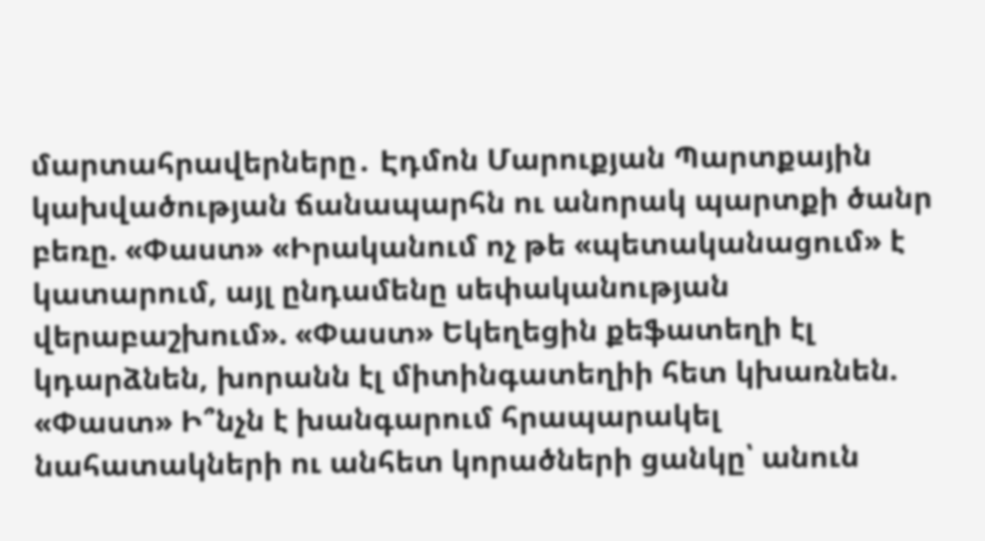մարտահրավերները․ Էդմոն Մարուքյան Պարտքային կախվածության ճանապարհն ու անորակ պարտքի ծանր բեռը. «Փաստ» «Իրականում ոչ թե «պետականացում» է կատարում, այլ ընդամենը սեփականության վերաբաշխում». «Փաստ» Եկեղեցին քեֆատեղի էլ կդարձնեն, խորանն էլ միտինգատեղիի հետ կխառնեն. «Փաստ» Ի՞նչն է խանգարում հրապարակել նահատակների ու անհետ կորածների ցանկը՝ անուն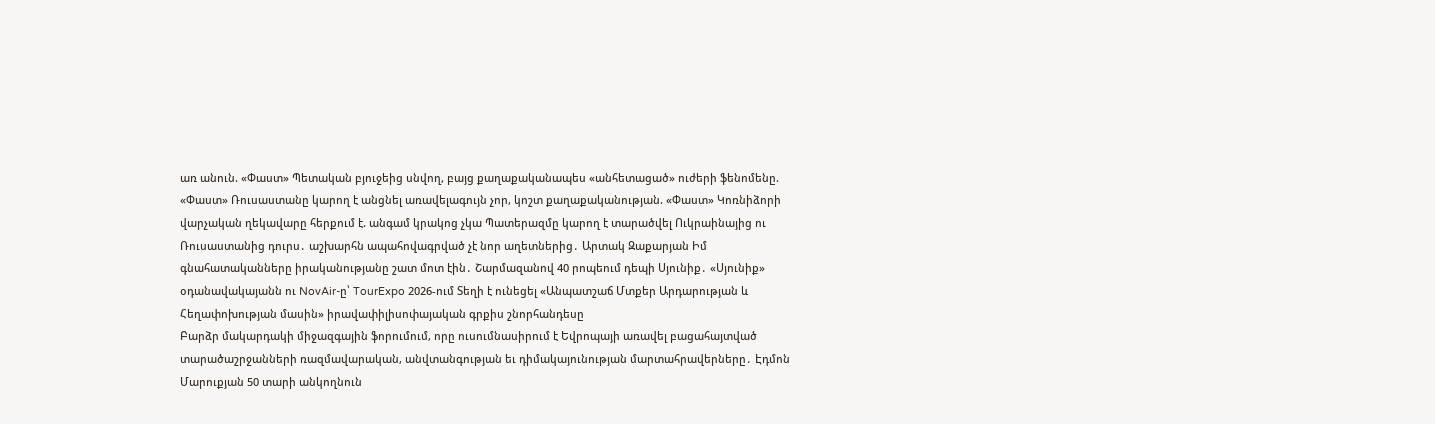առ անուն. «Փաստ» Պետական բյուջեից սնվող, բայց քաղաքականապես «անհետացած» ուժերի ֆենոմենը. «Փաստ» Ռուսաստանը կարող է անցնել առավելագույն չոր, կոշտ քաղաքականության. «Փաստ» Կոռնիձորի վարչական ղեկավարը հերքում է. անգամ կրակոց չկա Պատերազմը կարող է տարածվել Ուկրաինայից ու Ռուսաստանից դուրս․ աշխարհն ապահովագրված չէ նոր աղետներից․ Արտակ Զաքարյան Իմ գնահատականները իրականությանը շատ մոտ էին․ Շարմազանով 40 րոպեում դեպի Սյունիք․ «Սյունիք» օդանավակայանն ու NovAir-ը՝ TourExpo 2026-ում Տեղի է ունեցել «Անպատշաճ Մտքեր Արդարության և Հեղափոխության մասին» իրավափիլիսոփայական գրքիս շնորհանդեսը
Բարձր մակարդակի միջազգային ֆորումում, որը ուսումնասիրում է Եվրոպայի առավել բացահայտված տարածաշրջանների ռազմավարական, անվտանգության եւ դիմակայունության մարտահրավերները․ Էդմոն Մարուքյան 50 տարի անկողնուն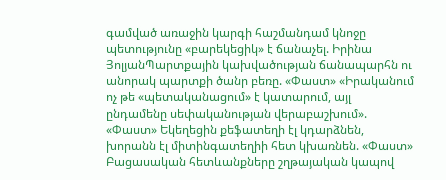գամված առաջին կարգի հաշմանդամ կնոջը պետությունը «բարեկեցիկ» է ճանաչել. Իրինա ՅոլյանՊարտքային կախվածության ճանապարհն ու անորակ պարտքի ծանր բեռը. «Փաստ» «Իրականում ոչ թե «պետականացում» է կատարում, այլ ընդամենը սեփականության վերաբաշխում». «Փաստ» Եկեղեցին քեֆատեղի էլ կդարձնեն, խորանն էլ միտինգատեղիի հետ կխառնեն. «Փաստ»
Բացասական հետևանքները շղթայական կապով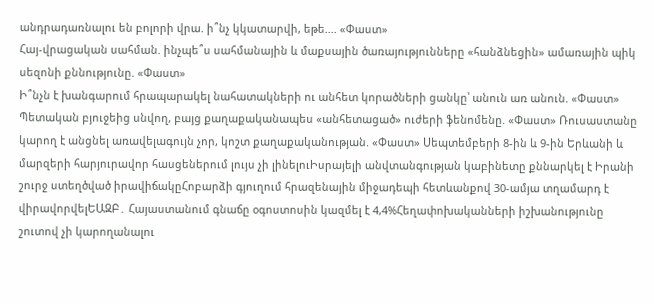անդրադառնալու են բոլորի վրա. ի՞նչ կկատարվի, եթե.... «Փաստ»
Հայ-վրացական սահման. ինչպե՞ս սահմանային և մաքսային ծառայությունները «հանձնեցին» ամառային պիկ սեզոնի քննությունը. «Փաստ»
Ի՞նչն է խանգարում հրապարակել նահատակների ու անհետ կորածների ցանկը՝ անուն առ անուն. «Փաստ» Պետական բյուջեից սնվող, բայց քաղաքականապես «անհետացած» ուժերի ֆենոմենը. «Փաստ» Ռուսաստանը կարող է անցնել առավելագույն չոր, կոշտ քաղաքականության. «Փաստ» Սեպտեմբերի 8-ին և 9-ին Երևանի և մարզերի հարյուրավոր հասցեներում լույս չի լինելուԻսրայելի անվտանգության կաբինետը քննարկել է Իրանի շուրջ ստեղծված իրավիճակըՀոբարձի գյուղում հրազենային միջադեպի հետևանքով 30-ամյա տղամարդ է վիրավորվելԵԱԶԲ․ Հայաստանում գնաճը օգոստոսին կազմել է 4,4%Հեղափոխականների իշխանությունը շուտով չի կարողանալու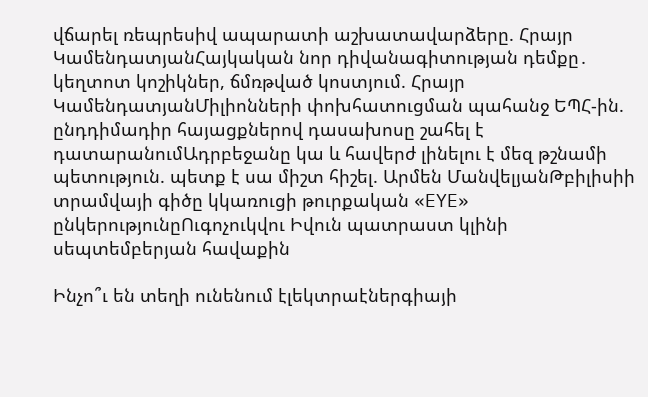վճարել ռեպրեսիվ ապարատի աշխատավարձերը. Հրայր ԿամենդատյանՀայկական նոր դիվանագիտության դեմքը․ կեղտոտ կոշիկներ, ճմռթված կոստյում. Հրայր ԿամենդատյանՄիլիոնների փոխհատուցման պահանջ ԵՊՀ-ին. ընդդիմադիր հայացքներով դասախոսը շահել է դատարանումԱդրբեջանը կա և հավերժ լինելու է մեզ թշնամի պետություն. պետք է սա միշտ հիշել. Արմեն ՄանվելյանԹբիլիսիի տրամվայի գիծը կկառուցի թուրքական «EYE» ընկերությունըՈւգոչուկվու Իվուն պատրաստ կլինի սեպտեմբերյան հավաքին

Ինչո՞ւ են տեղի ունենում էլեկտրաէներգիայի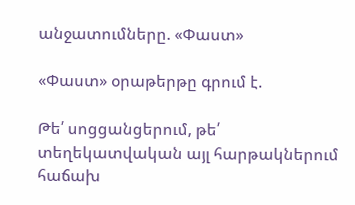անջատումները. «Փաստ»

«Փաստ» օրաթերթը գրում է.

Թե՛ սոցցանցերում, թե՛ տեղեկատվական այլ հարթակներում հաճախ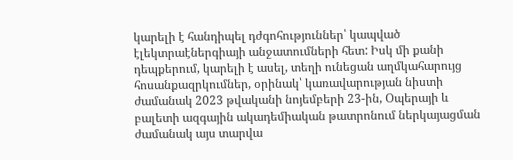կարելի է հանդիպել դժգոհություններ՝ կապված էլեկտրաէներգիայի անջատումների հետ: Իսկ մի քանի դեպքերում, կարելի է ասել, տեղի ունեցան աղմկահարույց հոսանքազրկումներ, օրինակ՝ կառավարության նիստի ժամանակ 2023 թվականի նոյեմբերի 23-ին, Օպերայի և բալետի ազգային ակադեմիական թատրոնում ներկայացման ժամանակ այս տարվա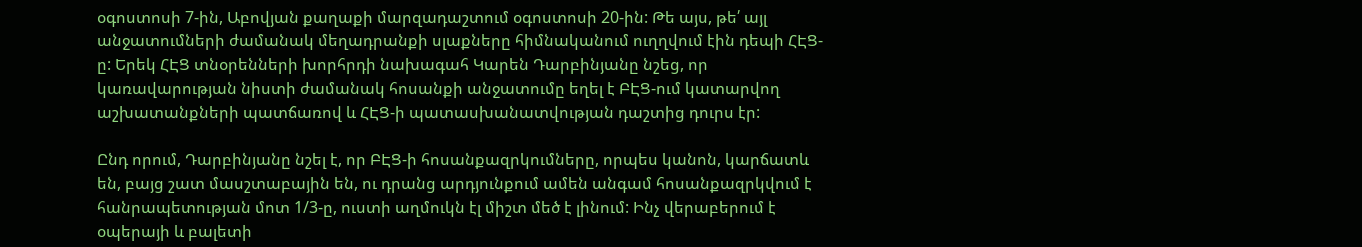օգոստոսի 7-ին, Աբովյան քաղաքի մարզադաշտում օգոստոսի 20-ին: Թե այս, թե՛ այլ անջատումների ժամանակ մեղադրանքի սլաքները հիմնականում ուղղվում էին դեպի ՀԷՑ-ը: Երեկ ՀԷՑ տնօրենների խորհրդի նախագահ Կարեն Դարբինյանը նշեց, որ կառավարության նիստի ժամանակ հոսանքի անջատումը եղել է ԲԷՑ-ում կատարվող աշխատանքների պատճառով և ՀԷՑ-ի պատասխանատվության դաշտից դուրս էր:

Ընդ որում, Դարբինյանը նշել է, որ ԲԷՑ-ի հոսանքազրկումները, որպես կանոն, կարճատև են, բայց շատ մասշտաբային են, ու դրանց արդյունքում ամեն անգամ հոսանքազրկվում է հանրապետության մոտ 1/3-ը, ուստի աղմուկն էլ միշտ մեծ է լինում: Ինչ վերաբերում է օպերայի և բալետի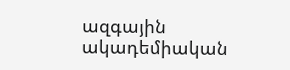ազգային ակադեմիական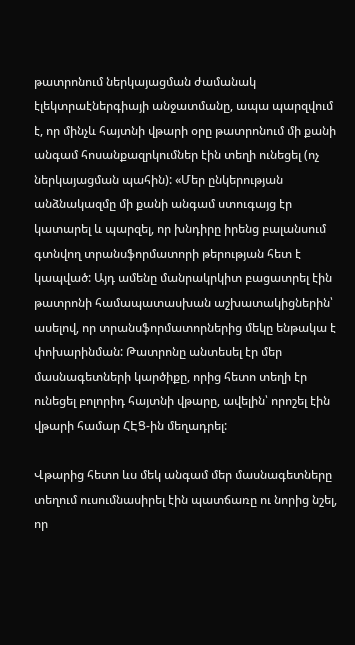թատրոնում ներկայացման ժամանակ էլեկտրաէներգիայի անջատմանը, ապա պարզվում է, որ մինչև հայտնի վթարի օրը թատրոնում մի քանի անգամ հոսանքազրկումներ էին տեղի ունեցել (ոչ ներկայացման պահին): «Մեր ընկերության անձնակազմը մի քանի անգամ ստուգայց էր կատարել և պարզել, որ խնդիրը իրենց բալանսում գտնվող տրանսֆորմատորի թերության հետ է կապված: Այդ ամենը մանրակրկիտ բացատրել էին թատրոնի համապատասխան աշխատակիցներին՝ ասելով, որ տրանսֆորմատորներից մեկը ենթակա է փոխարինման: Թատրոնը անտեսել էր մեր մասնագետների կարծիքը, որից հետո տեղի էր ունեցել բոլորիդ հայտնի վթարը, ավելին՝ որոշել էին վթարի համար ՀԷՑ-ին մեղադրել:

Վթարից հետո ևս մեկ անգամ մեր մասնագետները տեղում ուսումնասիրել էին պատճառը ու նորից նշել, որ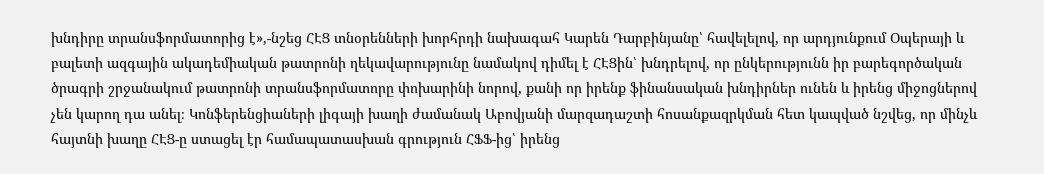խնդիրը տրանսֆորմատորից է»,-նշեց ՀԷՑ տնօրենների խորհրդի նախագահ Կարեն Դարբինյանը՝ հավելելով, որ արդյունքում Օպերայի և բալետի ազգային ակադեմիական թատրոնի ղեկավարությունը նամակով դիմել է ՀԷՑին՝ խնդրելով, որ ընկերությունն իր բարեգործական ծրագրի շրջանակում թատրոնի տրանսֆորմատորը փոխարինի նորով, քանի որ իրենք ֆինանսական խնդիրներ ունեն և իրենց միջոցներով չեն կարող դա անել։ Կոնֆերենցիաների լիգայի խաղի ժամանակ Աբովյանի մարզադաշտի հոսանքազրկման հետ կապված նշվեց, որ մինչև հայտնի խաղը ՀԷՑ-ը ստացել էր համապատասխան գրություն ՀՖՖ-ից՝ իրենց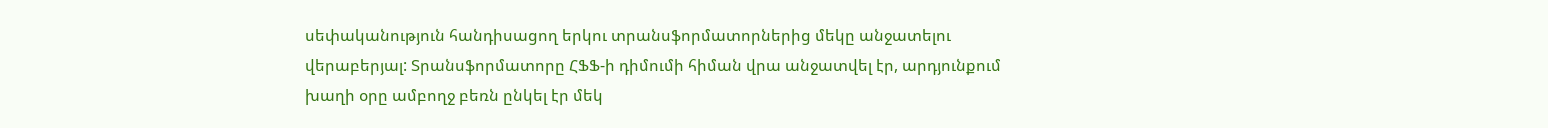սեփականություն հանդիսացող երկու տրանսֆորմատորներից մեկը անջատելու վերաբերյալ: Տրանսֆորմատորը ՀՖՖ-ի դիմումի հիման վրա անջատվել էր, արդյունքում խաղի օրը ամբողջ բեռն ընկել էր մեկ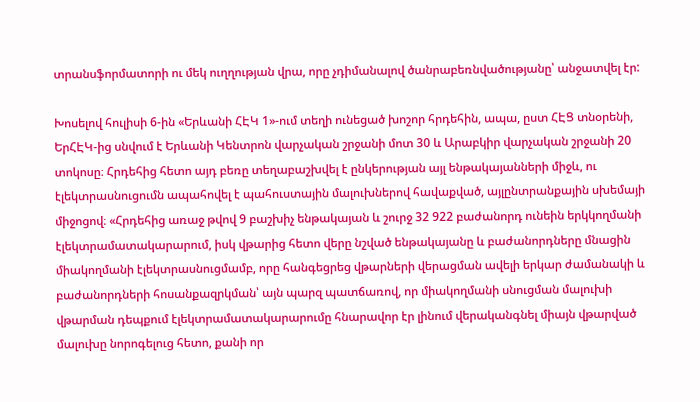տրանսֆորմատորի ու մեկ ուղղության վրա, որը չդիմանալով ծանրաբեռնվածությանը՝ անջատվել էր:

Խոսելով հուլիսի 6-ին «Երևանի ՀԷԿ 1»-ում տեղի ունեցած խոշոր հրդեհին, ապա, ըստ ՀԷՑ տնօրենի, ԵրՀԷԿ-ից սնվում է Երևանի Կենտրոն վարչական շրջանի մոտ 30 և Արաբկիր վարչական շրջանի 20 տոկոսը։ Հրդեհից հետո այդ բեռը տեղաբաշխվել է ընկերության այլ ենթակայանների միջև, ու էլեկտրասնուցումն ապահովել է պահուստային մալուխներով հավաքված, այլընտրանքային սխեմայի միջոցով։ «Հրդեհից առաջ թվով 9 բաշխիչ ենթակայան և շուրջ 32 922 բաժանորդ ունեին երկկողմանի էլեկտրամատակարարում, իսկ վթարից հետո վերը նշված ենթակայանը և բաժանորդները մնացին միակողմանի էլեկտրասնուցմամբ, որը հանգեցրեց վթարների վերացման ավելի երկար ժամանակի և բաժանորդների հոսանքազրկման՝ այն պարզ պատճառով, որ միակողմանի սնուցման մալուխի վթարման դեպքում էլեկտրամատակարարումը հնարավոր էր լինում վերականգնել միայն վթարված մալուխը նորոգելուց հետո, քանի որ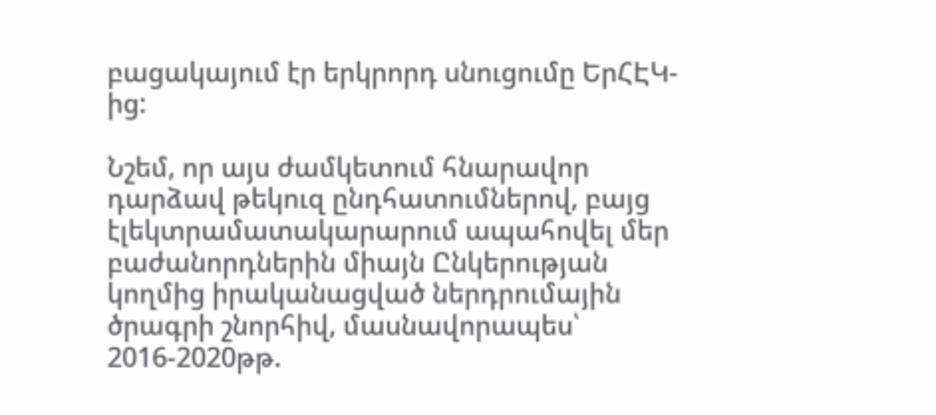բացակայում էր երկրորդ սնուցումը ԵրՀԷԿ-ից:

Նշեմ, որ այս ժամկետում հնարավոր դարձավ թեկուզ ընդհատումներով, բայց էլեկտրամատակարարում ապահովել մեր բաժանորդներին միայն Ընկերության կողմից իրականացված ներդրումային ծրագրի շնորհիվ, մասնավորապես՝ 2016-2020թթ.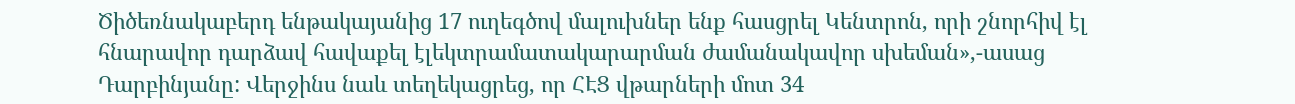Ծիծեռնակաբերդ ենթակայանից 17 ուղեգծով մալուխներ ենք հասցրել Կենտրոն, որի շնորհիվ էլ հնարավոր դարձավ հավաքել էլեկտրամատակարարման ժամանակավոր սխեման»,-ասաց Դարբինյանը: Վերջինս նաև տեղեկացրեց, որ ՀԷՑ վթարների մոտ 34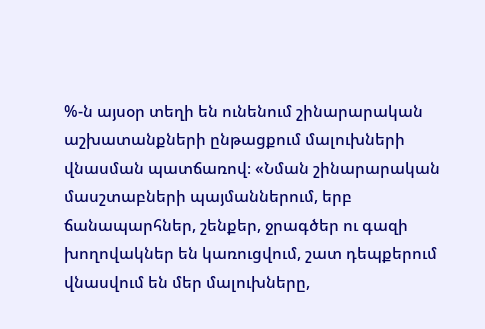%-ն այսօր տեղի են ունենում շինարարական աշխատանքների ընթացքում մալուխների վնասման պատճառով։ «Նման շինարարական մասշտաբների պայմաններում, երբ ճանապարհներ, շենքեր, ջրագծեր ու գազի խողովակներ են կառուցվում, շատ դեպքերում վնասվում են մեր մալուխները,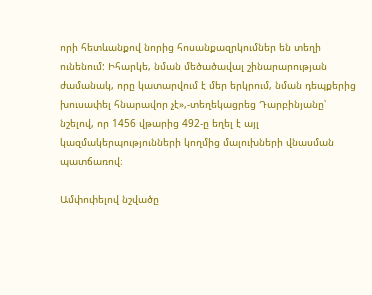որի հետևանքով նորից հոսանքազրկումներ են տեղի ունենում: Իհարկե, նման մեծածավալ շինարարության ժամանակ, որը կատարվում է մեր երկրում, նման դեպքերից խուսափել հնարավոր չէ»,-տեղեկացրեց Դարբինյանը՝ նշելով, որ 1456 վթարից 492-ը եղել է այլ կազմակերպությունների կողմից մալուխների վնասման պատճառով։

Ամփոփելով նշվածը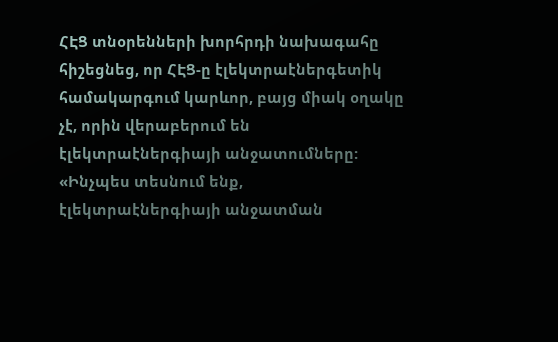ՀԷՑ տնօրենների խորհրդի նախագահը հիշեցնեց, որ ՀԷՑ-ը էլեկտրաէներգետիկ համակարգում կարևոր, բայց միակ օղակը չէ, որին վերաբերում են էլեկտրաէներգիայի անջատումները: «Ինչպես տեսնում ենք, էլեկտրաէներգիայի անջատման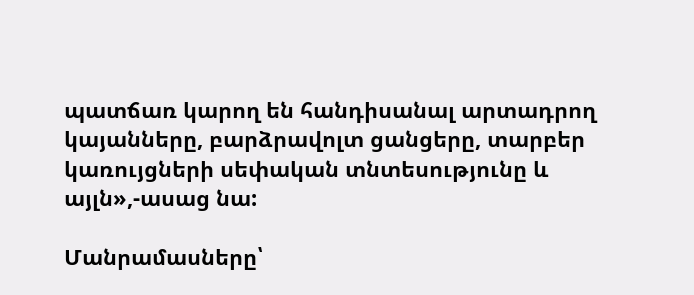պատճառ կարող են հանդիսանալ արտադրող կայանները, բարձրավոլտ ցանցերը, տարբեր կառույցների սեփական տնտեսությունը և այլն»,-ասաց նա:

Մանրամասները՝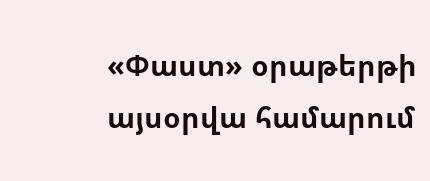«Փաստ» օրաթերթի այսօրվա համարում